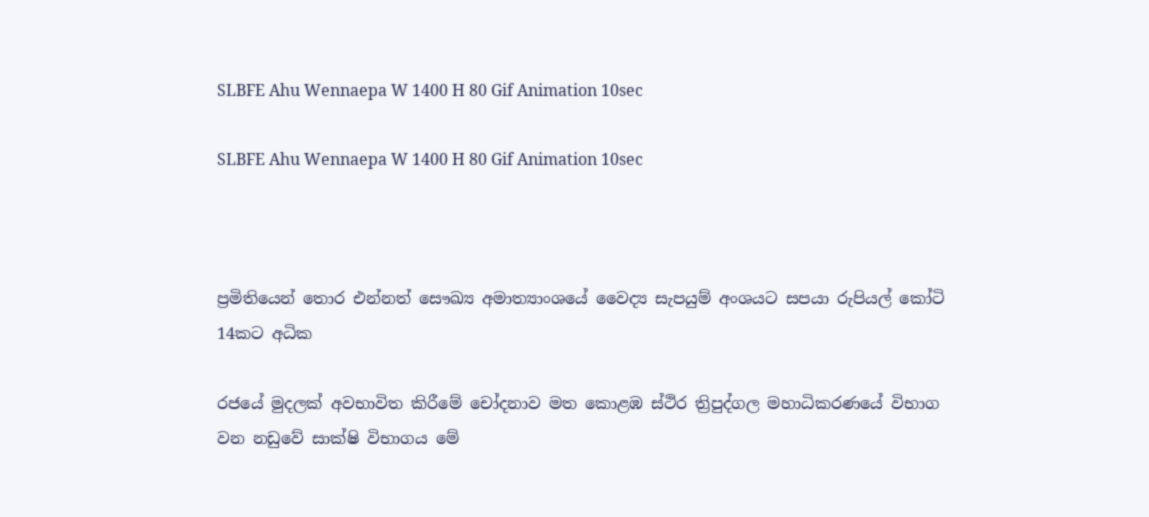SLBFE Ahu Wennaepa W 1400 H 80 Gif Animation 10sec

SLBFE Ahu Wennaepa W 1400 H 80 Gif Animation 10sec



ප්‍රමිතියෙන් තොර එන්නත් සෞඛ්‍ය අමාත්‍යාංශයේ වෛද්‍ය සැපයුම් අංශයට සපයා රුපියල් කෝටි 14කට අධික

රජයේ මුදලක් අවභාවිත කිරීමේ චෝදනාව මත කොළඹ ස්ථිර ත්‍රිපුද්ගල මහාධිකරණයේ විභාග වන නඩුවේ සාක්ෂි විභාගය මේ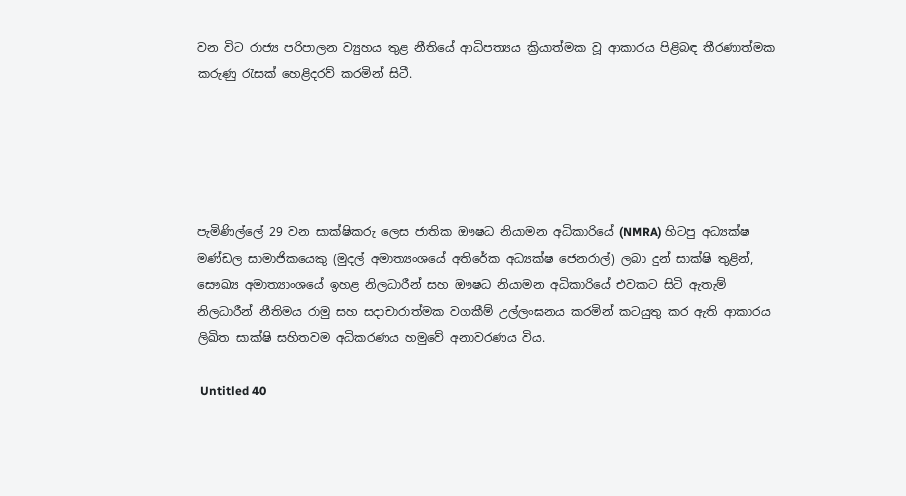වන විට රාජ්‍ය පරිපාලන ව්‍යුහය තුළ නීතියේ ආධිපත්‍යය ක්‍රියාත්මක වූ ආකාරය පිළිබඳ තීරණාත්මක කරුණු රැසක් හෙළිදරව් කරමින් සිටී.





පැමිණිල්ලේ 29 වන සාක්ෂිකරු ලෙස ජාතික ඖෂධ නියාමන අධිකාරියේ (NMRA) හිටපු අධ්‍යක්ෂ මණ්ඩල සාමාජිකයෙකු (මුදල් අමාත්‍යංශයේ අතිරේක අධ්‍යක්ෂ ජෙනරාල්) ලබා දුන් සාක්ෂි තුළින්, සෞඛ්‍ය අමාත්‍යාංශයේ ඉහළ නිලධාරීන් සහ ඖෂධ නියාමන අධිකාරියේ එවකට සිටි ඇතැම් නිලධාරීන් නීතිමය රාමු සහ සදාචාරාත්මක වගකීම් උල්ලංඝනය කරමින් කටයුතු කර ඇති ආකාරය ලිඛිත සාක්ෂි සහිතවම අධිකරණය හමුවේ අනාවරණය විය.

 Untitled 40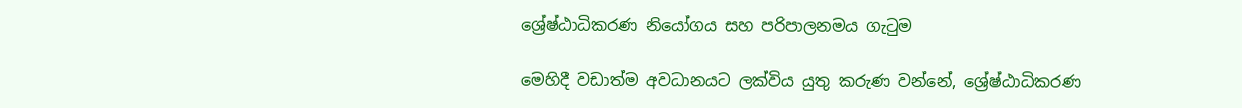ශ්‍රේෂ්ඨාධිකරණ නියෝගය සහ පරිපාලනමය ගැටුම

මෙහිදී වඩාත්ම අවධානයට ලක්විය යුතු කරුණ වන්නේ, ශ්‍රේෂ්ඨාධිකරණ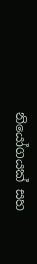නියෝගයක් සහ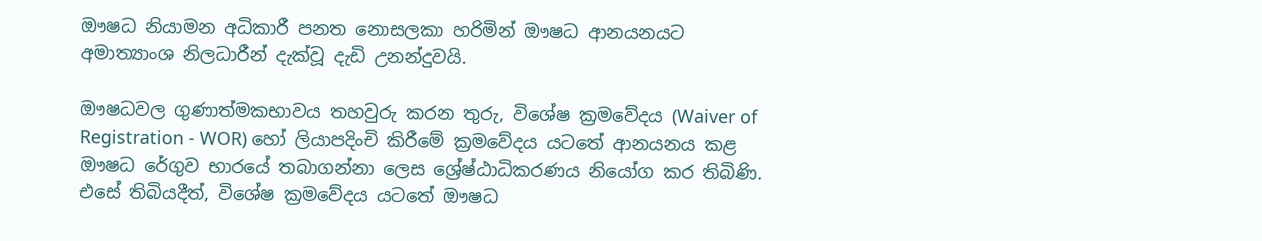ඖෂධ නියාමන අධිකාරී පනත නොසලකා හරිමින් ඖෂධ ආනයනයට අමාත්‍යාංශ නිලධාරීන් දැක්වූ දැඩි උනන්දුවයි.

ඖෂධවල ගුණාත්මකභාවය තහවුරු කරන තුරු, විශේෂ ක්‍රමවේදය (Waiver of Registration - WOR) හෝ ලියාපදිංචි කිරීමේ ක්‍රමවේදය යටතේ ආනයනය කළ ඖෂධ රේගුව භාරයේ තබාගන්නා ලෙස ශ්‍රේෂ්ඨාධිකරණය නියෝග කර තිබිණි. එසේ තිබියදීත්, විශේෂ ක්‍රමවේදය යටතේ ඖෂධ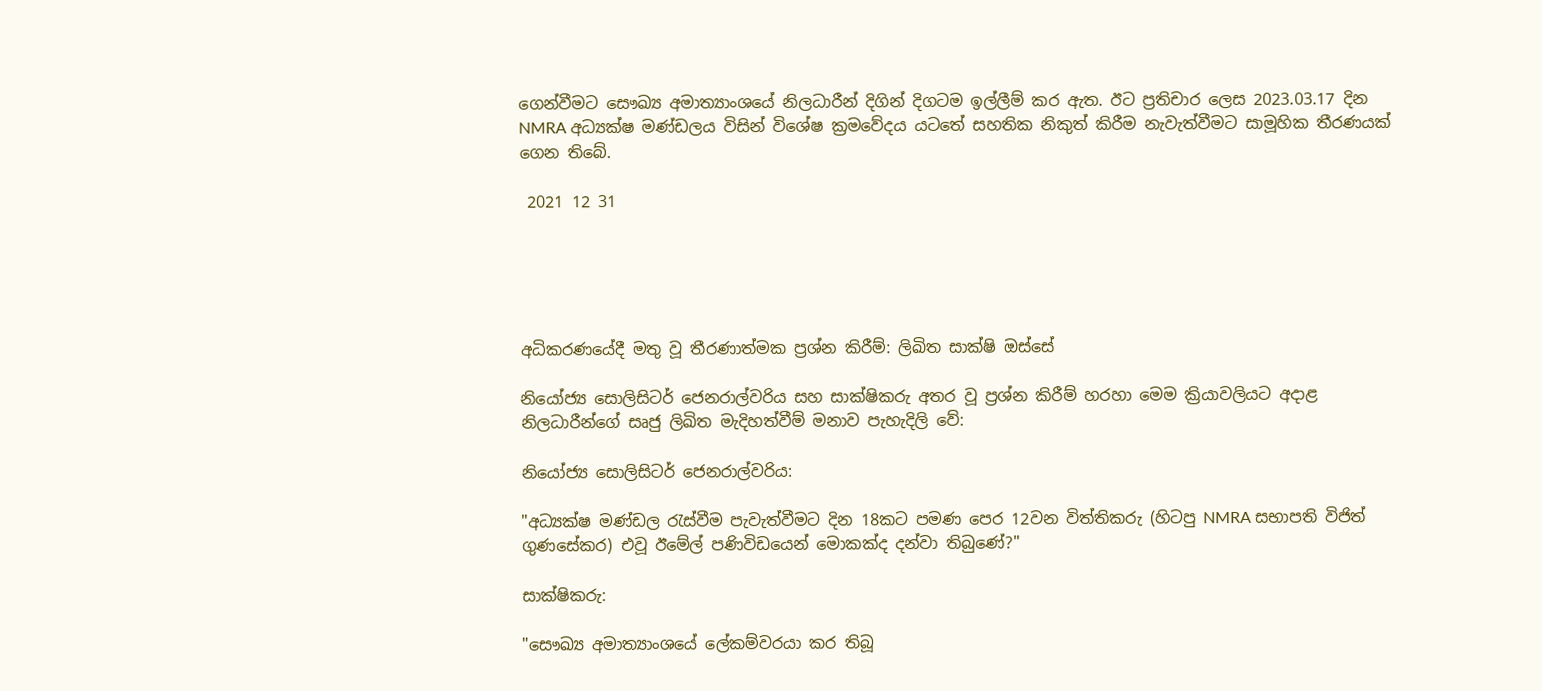ගෙන්වීමට සෞඛ්‍ය අමාත්‍යාංශයේ නිලධාරීන් දිගින් දිගටම ඉල්ලීම් කර ඇත. ඊට ප්‍රතිචාර ලෙස 2023.03.17 දින NMRA අධ්‍යක්ෂ මණ්ඩලය විසින් විශේෂ ක්‍රමවේදය යටතේ සහතික නිකුත් කිරීම නැවැත්වීමට සාමූහික තීරණයක් ගෙන තිබේ.

 2021 12 31





අධිකරණයේදී මතු වූ තීරණාත්මක ප්‍රශ්න කිරීම්: ලිඛිත සාක්ෂි ඔස්සේ

නියෝජ්‍ය සොලිසිටර් ජෙනරාල්වරිය සහ සාක්ෂිකරු අතර වූ ප්‍රශ්න කිරීම් හරහා මෙම ක්‍රියාවලියට අදාළ නිලධාරීන්ගේ සෘජු ලිඛිත මැදිහත්වීම් මනාව පැහැදිලි වේ:

නියෝජ්‍ය සොලිසිටර් ජෙනරාල්වරිය:

"අධ්‍යක්ෂ මණ්ඩල රැස්වීම පැවැත්වීමට දින 18කට පමණ පෙර 12වන විත්තිකරු (හිටපු NMRA සභාපති විජිත් ගුණසේකර) එවූ ඊමේල් පණිවිඩයෙන් මොකක්ද දන්වා තිබුණේ?"

සාක්ෂිකරු:

"සෞඛ්‍ය අමාත්‍යාංශයේ ලේකම්වරයා කර තිබූ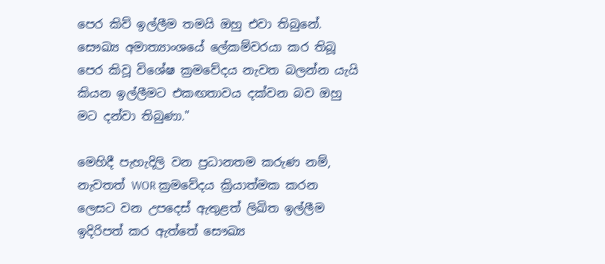පෙර කිව් ඉල්ලීම තමයි ඔහු එවා තිබුනේ. සෞඛ්‍ය අමාත්‍යාංශයේ ලේකම්වරයා කර තිබූ පෙර කිවූ විශේෂ ක්‍රමවේදය නැවත බලන්න යැයි කියන ඉල්ලීමට එකඟතාවය දක්වන බව ඔහු මට දන්වා තිබුණා."

මෙහිදී පැහැදිලි වන ප්‍රධානතම කරුණ නම්, නැවතත් WOR ක්‍රමවේදය ක්‍රියාත්මක කරන ලෙසට වන උපදෙස් ඇතුළත් ලිඛිත ඉල්ලීම ඉදිරිපත් කර ඇත්තේ සෞඛ්‍ය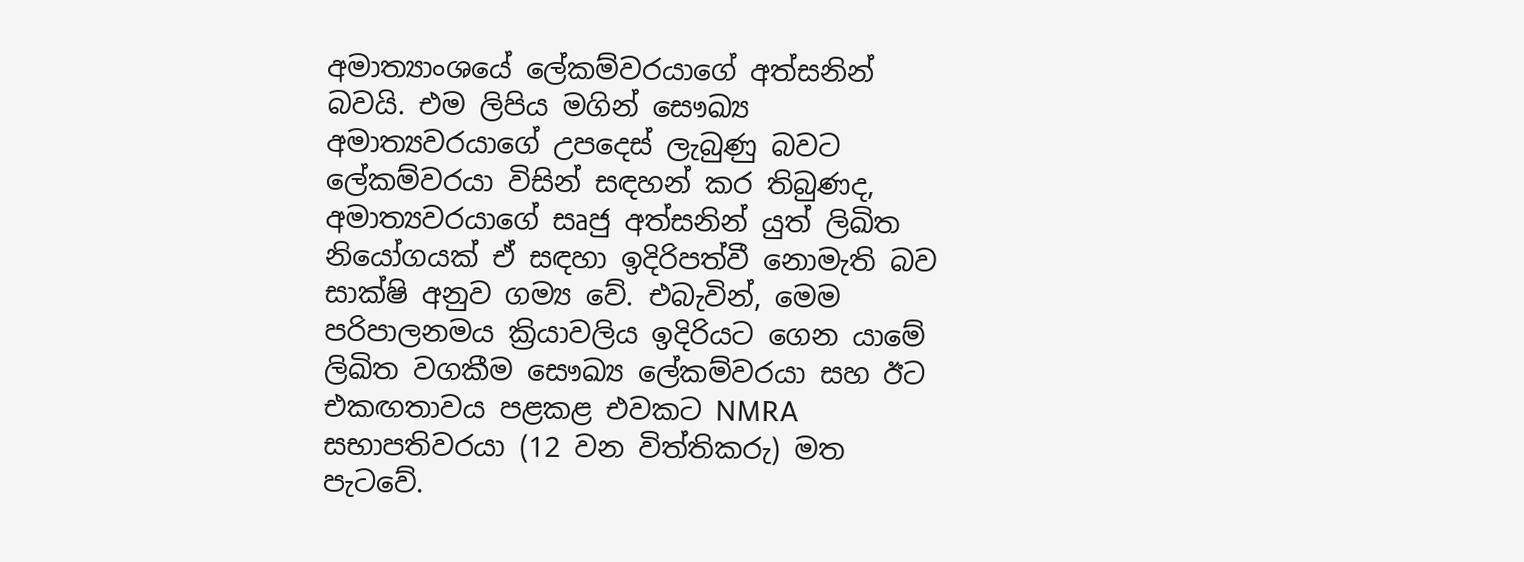අමාත්‍යාංශයේ ලේකම්වරයාගේ අත්සනින් බවයි. එම ලිපිය මගින් සෞඛ්‍ය අමාත්‍යවරයාගේ උපදෙස් ලැබුණු බවට ලේකම්වරයා විසින් සඳහන් කර තිබුණද, අමාත්‍යවරයාගේ සෘජු අත්සනින් යුත් ලිඛිත නියෝගයක් ඒ සඳහා ඉදිරිපත්වී නොමැති බව සාක්ෂි අනුව ගම්‍ය වේ. එබැවින්, මෙම පරිපාලනමය ක්‍රියාවලිය ඉදිරියට ගෙන යාමේ ලිඛිත වගකීම සෞඛ්‍ය ලේකම්වරයා සහ ඊට එකඟතාවය පළකළ එවකට NMRA සභාපතිවරයා (12 වන විත්තිකරු) මත පැටවේ.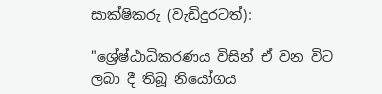සාක්ෂිකරු (වැඩිදුරටත්):

"ශ්‍රේෂ්ඨාධිකරණය විසින් ඒ වන විට ලබා දී තිබූ නියෝගය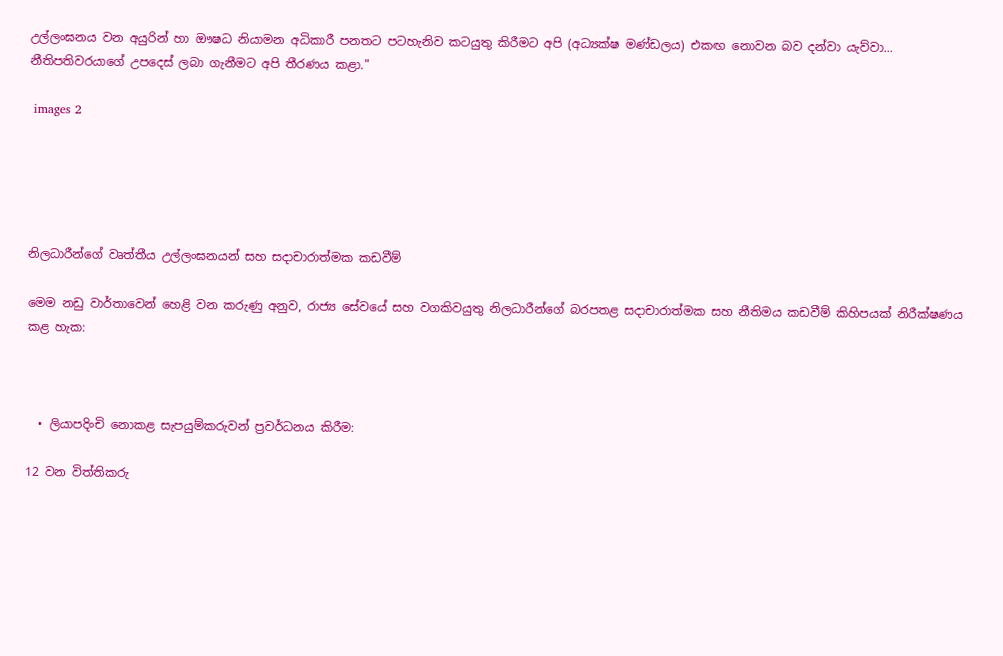උල්ලංඝනය වන අයුරින් හා ඖෂධ නියාමන අධිකාරී පනතට පටහැනිව කටයුතු කිරීමට අපි (අධ්‍යක්ෂ මණ්ඩලය) එකඟ නොවන බව දන්වා යැව්වා... නීතිපතිවරයාගේ උපදෙස් ලබා ගැනීමට අපි තීරණය කළා."

 images 2





නිලධාරීන්ගේ වෘත්තීය උල්ලංඝනයන් සහ සදාචාරාත්මක කඩවීම්

මෙම නඩු වාර්තාවෙන් හෙළි වන කරුණු අනුව, රාජ්‍ය සේවයේ සහ වගකිවයුතු නිලධාරීන්ගේ බරපතළ සදාචාරාත්මක සහ නීතිමය කඩවීම් කිහිපයක් නිරීක්ෂණය කළ හැක:



  • ලියාපදිංචි නොකළ සැපයුම්කරුවන් ප්‍රවර්ධනය කිරීම:

12 වන විත්තිකරු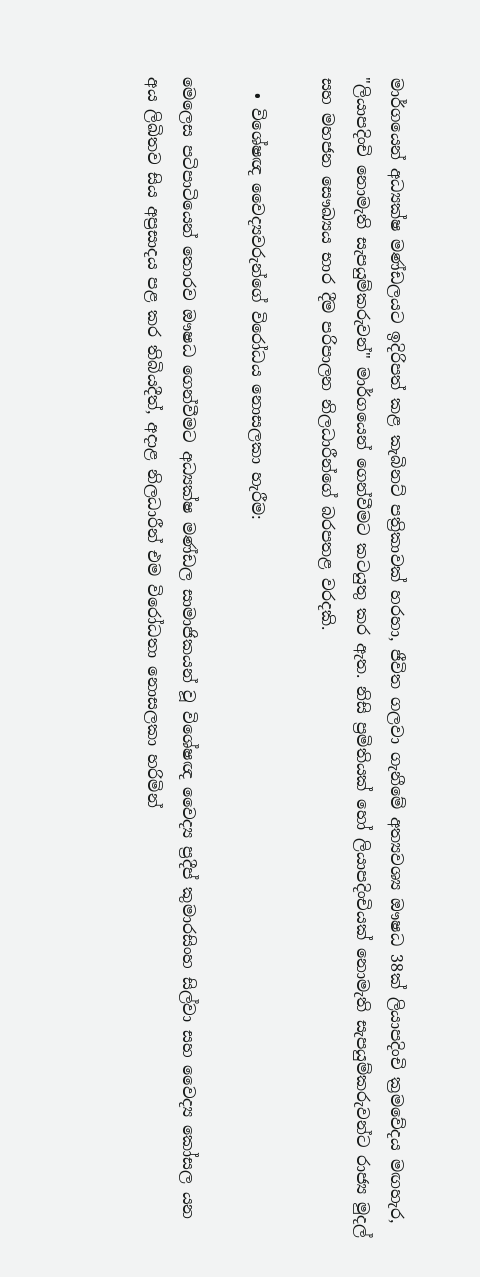මාර්ගයෙන් අධ්‍යක්ෂ මණ්ඩලයට ඉදිරිපත් කළ කැබිනට් පත්‍රිකාවක් හරහා, ජීවිත ගලවා ගැනීමේ අත්‍යවශ්‍ය ඖෂධ 38ක් ලියාපදිංචි ක්‍රමවේදය මඟහැර, "ලියාපදිංචි නොමැති සැපයුම්කරුවන්" මාර්ගයෙන් ගෙන්වීමට කටයුතු කර ඇත. නිසි ප්‍රමිතියක් හෝ ලියාපදිංචියක් නොමැති සැපයුම්කරුවන්ට රාජ්‍ය මුදල් සහ මහජන සෞඛ්‍යය භාර දීම පරිපාලන නිලධාරීන්ගේ බරපතළ වරදකි.

  • විශේෂඥ වෛද්‍යවරුන්ගේ විරෝධය නොසලකා හැරීම:

මෙලෙස පටිපාටියෙන් තොරව ඖෂධ ගෙන්වීමට අධ්‍යක්ෂ මණ්ඩල සාමාජිකයන් වූ විශේෂඥ වෛද්‍ය ප්‍රදීප් කුමාරසිංහ සිල්වා සහ වෛද්‍ය කෝසල යන අය ලිඛිතව සිය අප්‍රසාදය පළ කර තිබියදීත්, අදාළ නිලධාරීන් එම විරෝධතා නොසලකා හරිමින්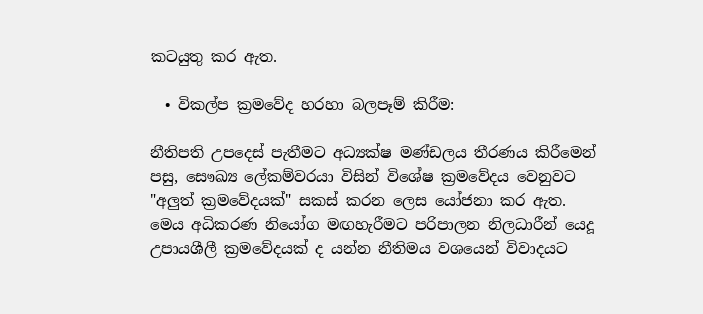කටයුතු කර ඇත.

  • විකල්ප ක්‍රමවේද හරහා බලපෑම් කිරීම:

නීතිපති උපදෙස් පැතීමට අධ්‍යක්ෂ මණ්ඩලය තීරණය කිරීමෙන් පසු, සෞඛ්‍ය ලේකම්වරයා විසින් විශේෂ ක්‍රමවේදය වෙනුවට "අලුත් ක්‍රමවේදයක්" සකස් කරන ලෙස යෝජනා කර ඇත. මෙය අධිකරණ නියෝග මඟහැරීමට පරිපාලන නිලධාරීන් යෙදූ උපායශීලී ක්‍රමවේදයක් ද යන්න නීතිමය වශයෙන් විවාදයට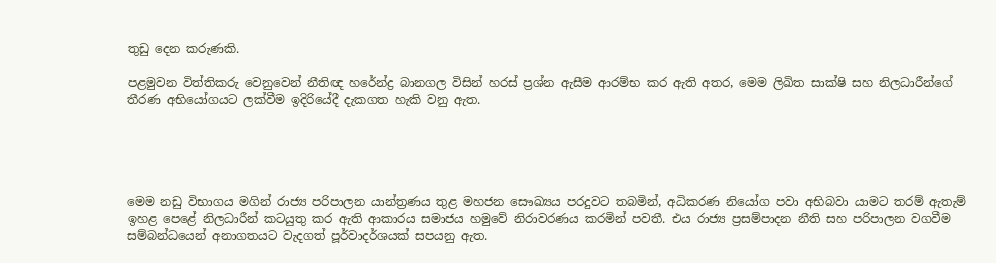තුඩු දෙන කරුණකි.

පළමුවන විත්තිකරු වෙනුවෙන් නීතිඥ හරේන්ද්‍ර බානගල විසින් හරස් ප්‍රශ්න ඇසීම ආරම්භ කර ඇති අතර, මෙම ලිඛිත සාක්ෂි සහ නිලධාරීන්ගේ තීරණ අභියෝගයට ලක්වීම ඉදිරියේදී දැකගත හැකි වනු ඇත.





මෙම නඩු විභාගය මගින් රාජ්‍ය පරිපාලන යාන්ත්‍රණය තුළ මහජන සෞඛ්‍යය පරදුවට තබමින්, අධිකරණ නියෝග පවා අභිබවා යාමට තරම් ඇතැම් ඉහළ පෙළේ නිලධාරීන් කටයුතු කර ඇති ආකාරය සමාජය හමුවේ නිරාවරණය කරමින් පවතී. එය රාජ්‍ය ප්‍රසම්පාදන නීති සහ පරිපාලන වගවීම සම්බන්ධයෙන් අනාගතයට වැදගත් පූර්වාදර්ශයක් සපයනු ඇත.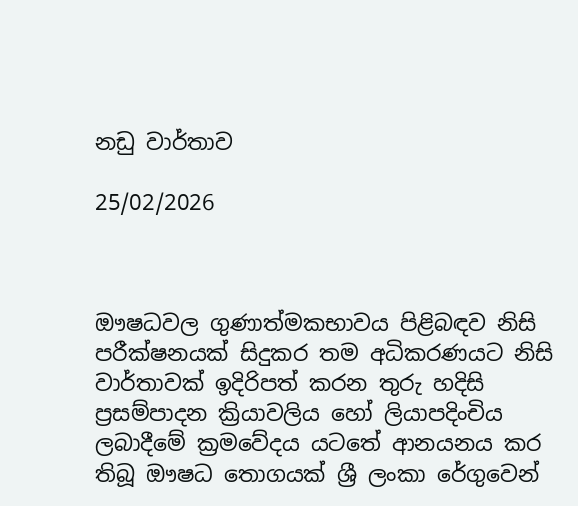නඩු වාර්තාව

25/02/2026



ඖෂධවල ගුණාත්මකභාවය පිළිබඳව නිසි  පරීක්ෂනයක් සිදුකර තම අධිකරණයට නිසි වාර්තාවක් ඉදිරිපත් කරන තුරු හදිසි ප්‍රසම්පාදන ක්‍රියාවලිය හෝ ලියාපදිංචිය ලබාදීමේ ක්‍රමවේදය යටතේ ආනයනය කර තිබූ ඖෂධ තොගයක් ශ්‍රී ලංකා රේගුවෙන්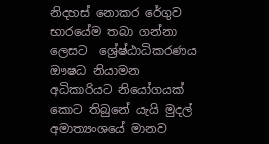නිදහස් නොකර රේගුව භාරයේම තබා ගන්නා ලෙසට  ශ්‍රේෂ්ඨාධිකරණය ඖෂධ නියාමන අධිකාරියට නියෝගයක් කොට තිබුනේ යැයි මුදල් අමාත්‍යංශයේ මානව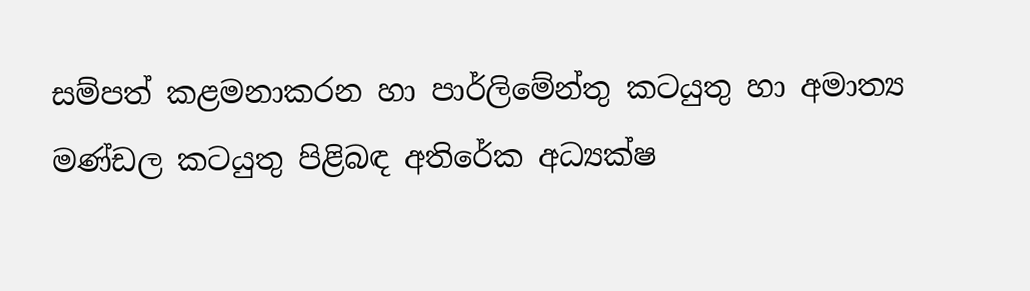සම්පත් කළමනාකරන හා පාර්ලිමේන්තු කටයුතු හා අමාත්‍ය මණ්ඩල කටයුතු පිළිබඳ අතිරේක අධ්‍යක්ෂ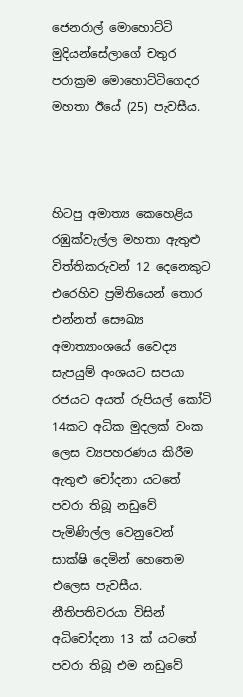ජෙනරාල් මොහොට්ටි මුදියන්සේලාගේ චතුර පරාක්‍රම මොහොට්ටිගෙදර මහතා ඊයේ (25) පැවසීය.



හිටපු අමාත්‍ය කෙහෙළිය රඹුක්වැල්ල මහතා ඇතුළු විත්තිකරුවන් 12 දෙනෙකුට එරෙහිව ප්‍රමිතියෙන් තොර එන්නත් සෞඛ්‍ය අමාත්‍යාංශයේ වෛද්‍ය සැපයුම් අංශයට සපයා රජයට අයත් රුපියල් කෝටි 14කට අධික මුදලක් වංක ලෙස ව්‍යපහරණය කිරීම ඇතුළු චෝදනා යටතේ පවරා තිබූ නඩුවේ පැමිණිල්ල වෙනුවෙන් සාක්ෂි දෙමින් හෙතෙම එලෙස පැවසීය. නීතිපතිවරයා විසින් අධිචෝදනා 13 ක් යටතේ පවරා තිබූ එම නඩුවේ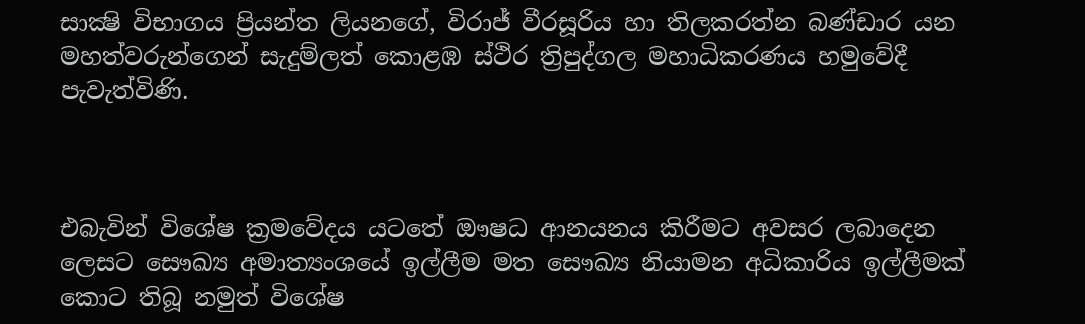සාක්‍ෂි විභාගය ප්‍රියන්ත ලියනගේ, විරාජ් වීරසූරිය හා තිලකරත්න බණ්ඩාර යන මහත්වරුන්ගෙන් සැදුම්ලත් කොළඹ ස්ථිර ත්‍රිපුද්ගල මහාධිකරණය හමුවේදී පැවැත්විණි.



එබැවින් විශේෂ ක්‍රමවේදය යටතේ ඖෂධ ආනයනය කිරීමට අවසර ලබාදෙන ලෙසට සෞඛ්‍ය අමාත්‍යංශයේ ඉල්ලීම මත සෞඛ්‍ය නියාමන අධිකාරිය ඉල්ලීමක් කොට තිබූ නමුත් විශේෂ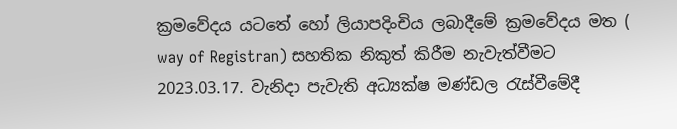ක්‍රමවේදය යටතේ හෝ ලියාපදිංචිය ලබාදීමේ ක්‍රමවේදය මත ( way of Registran) සහතික නිකුත් කිරීම නැවැත්වීමට 2023.03.17. වැනිදා පැවැති අධ්‍යක්ෂ මණ්ඩල රැස්වීමේදී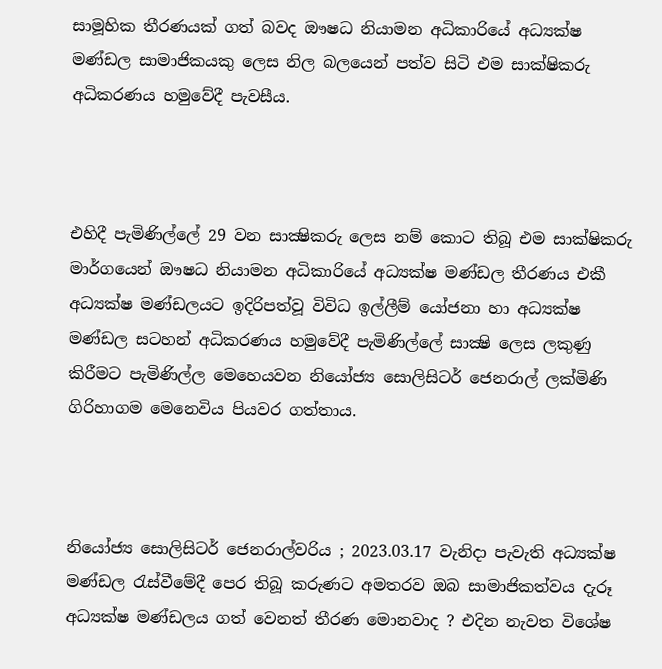සාමූහික තීරණයක් ගත් බවද ඖෂධ නියාමන අධිකාරියේ අධ්‍යක්ෂ මණ්ඩල සාමාජිකයකු ලෙස නිල බලයෙන් පත්ව සිටි එම සාක්ෂිකරු අධිකරණය හමුවේදී පැවසීය.



එහිදී පැමිණිල්ලේ 29 වන සාක්‍ෂිකරු ලෙස නම් කොට තිබූ එම සාක්ෂිකරු මාර්ගයෙන් ඖෂධ නියාමන අධිකාරියේ අධ්‍යක්ෂ මණ්ඩල තීරණය එකී අධ්‍යක්ෂ මණ්ඩලයට ඉදිරිපත්වූ විවිධ ඉල්ලීම් යෝජනා හා අධ්‍යක්ෂ මණ්ඩල සටහන් අධිකරණය හමුවේදී පැමිණිල්ලේ සාක්‍ෂි ලෙස ලකුණු කිරීමට පැමිණිල්ල මෙහෙයවන නියෝජ්‍ය සොලිසිටර් ජෙනරාල් ලක්මිණි ගිරිහාගම මෙනෙවිය පියවර ගත්තාය.



නියෝජ්‍ය සොලිසිටර් ජෙනරාල්වරිය ; 2023.03.17 වැනිදා පැවැති අධ්‍යක්ෂ මණ්ඩල රැස්වීමේදී පෙර තිබූ කරුණට අමතරව ඔබ සාමාජිකත්වය දැරූ අධ්‍යක්ෂ මණ්ඩලය ගත් වෙනත් තීරණ මොනවාද ? එදින නැවත විශේෂ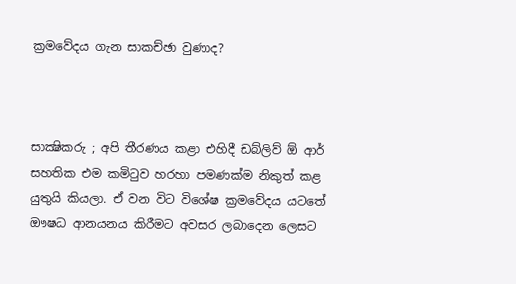ක්‍රමවේදය ගැන සාකච්ඡා වුණාද?



සාක්‍ෂිකරු ; අපි තීරණය කළා එහිදී ඩබ්ලිව් ඕ ආර් සහතික එම කමිටුව හරහා පමණක්ම නිකුත් කළ යුතුයි කියලා. ඒ වන විට විශේෂ ක්‍රමවේදය යටතේ ඖෂධ ආනයනය කිරීමට අවසර ලබාදෙන ලෙසට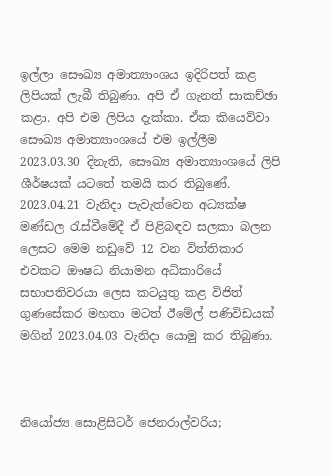ඉල්ලා සෞඛ්‍ය අමාත්‍යාංශය ඉදිරිපත් කළ ලිපියක් ලැබී තිබුණා. අපි ඒ ගැනත් සාකච්ඡා කළා. අපි එම ලිපිය දැක්කා. ඒක කියෙව්වා සෞඛ්‍ය අමාත්‍යාංශයේ එම ඉල්ලීම 2023.03.30 දිනැති, සෞඛ්‍ය අමාත්‍යාංශයේ ලිපි ශීර්ෂයක් යටතේ තමයි කර තිබුණේ. 2023.04.21 වැනිදා පැවැත්වෙන අධ්‍යක්ෂ මණ්ඩල රැස්වීමේදී ඒ පිළිබඳව සලකා බලන ලෙසට මෙම නඩුවේ 12 වන විත්තිකාර එවකට ඖෂධ නියාමන අධිකාරියේ සභාපතිවරයා ලෙස කටයුතු කළ විජිත් ගුණසේකර මහතා මටත් ඊමේල් පණිවිඩයක් මගින් 2023.04.03 වැනිදා යොමු කර තිබුණා.



නියෝජ්‍ය සොළිසිටර් ජෙනරාල්වරිය;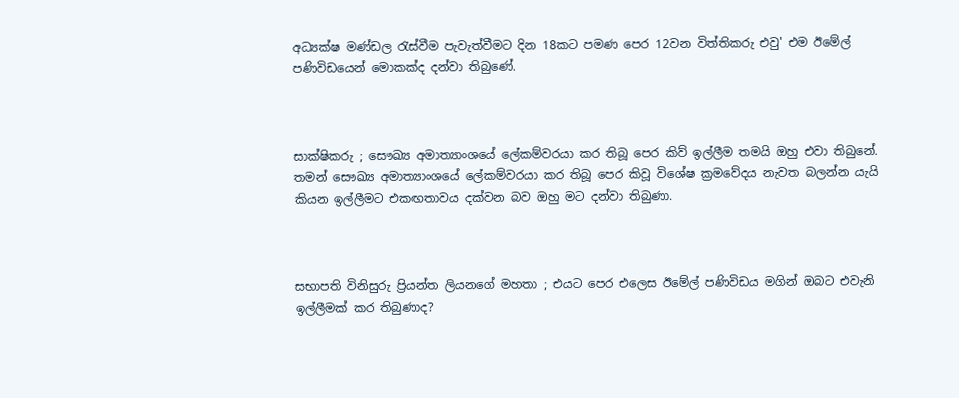අධ්‍යක්ෂ මණ්ඩල රැස්වීම පැවැත්වීමට දින 18කට පමණ පෙර 12වන විත්තිකරු එවු' එම ඊමේල් පණිවිඩයෙන් මොකක්ද දන්වා තිබුණේ.



සාක්ෂිකරු ; සෞඛ්‍ය අමාත්‍යාංශයේ ලේකම්වරයා කර තිබූ පෙර කිව් ඉල්ලීම තමයි ඔහු එවා තිබුනේ. තමන් සෞඛ්‍ය අමාත්‍යාංශයේ ලේකම්වරයා කර තිබූ පෙර කිවූ විශේෂ ක්‍රමවේදය නැවත බලන්න යැයි කියන ඉල්ලීමට එකඟතාවය දක්වන බව ඔහු මට දන්වා තිබුණා.



සභාපති විනිසුරු ප්‍රියන්ත ලියනගේ මහතා ; එයට පෙර එලෙස ඊමේල් පණිවිඩය මගින් ඔබට එවැනි ඉල්ලීමක් කර තිබුණාද?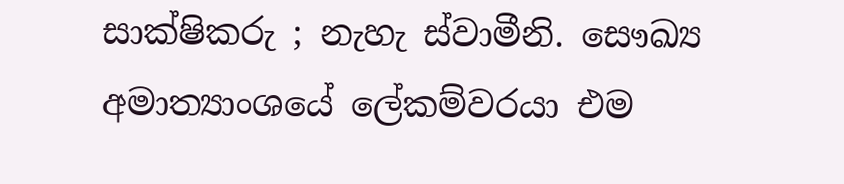සාක්ෂිකරු ; නැහැ ස්වාමීනි. සෞඛ්‍ය අමාත්‍යාංශයේ ලේකම්වරයා එම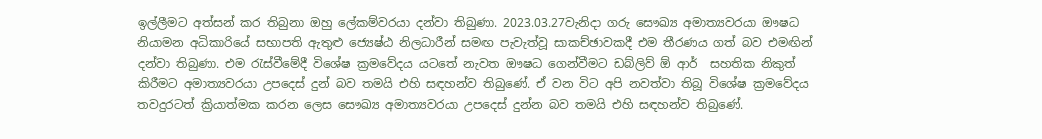ඉල්ලීමට අත්සන් කර තිබුනා ඔහු ලේකම්වරයා දන්වා තිබුණා. 2023.03.27වැනිදා ගරු සෞඛ්‍ය අමාත්‍යවරයා ඖෂධ නියාමන අධිකාරියේ සභාපති ඇතුළු ජ්‍යෙෂ්ඨ නිලධාරීන් සමඟ පැවැත්වූ සාකච්ඡාවකදී එම තීරණය ගත් බව එමඟින් දන්වා තිබුණා. එම රැස්වීමේදී විශේෂ ක්‍රමවේදය යටතේ නැවත ඖෂධ ගෙන්වීමට ඩබ්ලිව් ඕ ආර්  සහතික නිකුත් කිරීමට අමාත්‍යවරයා උපදෙස් දුන් බව තමයි එහි සඳහන්ව තිබුණේ. ඒ වන විට අපි නවත්වා තිබූ විශේෂ ක්‍රමවේදය තවදුරටත් ක්‍රියාත්මක කරන ලෙස සෞඛ්‍ය අමාත්‍යවරයා උපදෙස් දුන්න බව තමයි එහි සඳහන්ව තිබුණේ.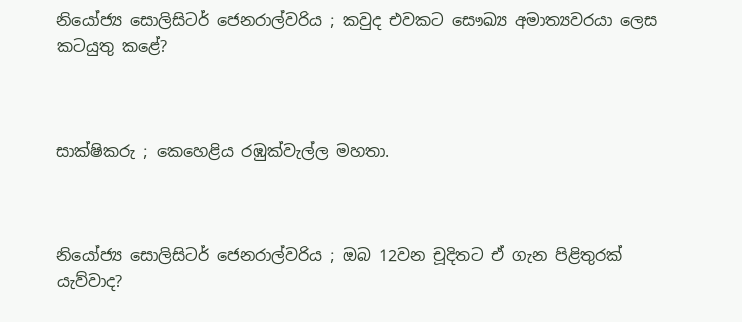නියෝජ්‍ය සොලිසිටර් ජෙනරාල්වරිය ; කවුද එවකට සෞඛ්‍ය අමාත්‍යවරයා ලෙස කටයුතු කළේ?



සාක්ෂිකරු ; කෙහෙළිය රඹුක්වැල්ල මහතා.



නියෝජ්‍ය සොලිසිටර් ජෙනරාල්වරිය ; ඔබ 12වන චූදිතට ඒ ගැන පිළිතුරක් යැව්වාද?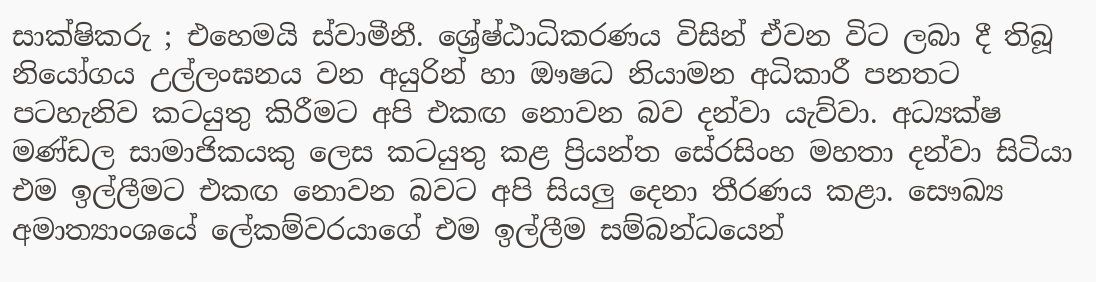සාක්ෂිකරු ; එහෙමයි ස්වාමීනී. ශ්‍රේෂ්ඨාධිකරණය විසින් ඒවන විට ලබා දී තිබූ නියෝගය උල්ලංඝනය වන අයුරින් හා ඖෂධ නියාමන අධිකාරී පනතට පටහැනිව කටයුතු කිරීමට අපි එකඟ නොවන බව දන්වා යැව්වා. අධ්‍යක්ෂ මණ්ඩල සාමාජිකයකු ලෙස කටයුතු කළ ප්‍රියන්ත සේරසිංහ මහතා දන්වා සිටියා එම ඉල්ලීමට එකඟ නොවන බවට අපි සියලු දෙනා තීරණය කළා. සෞඛ්‍ය අමාත්‍යාංශයේ ලේකම්වරයාගේ එම ඉල්ලීම සම්බන්ධයෙන්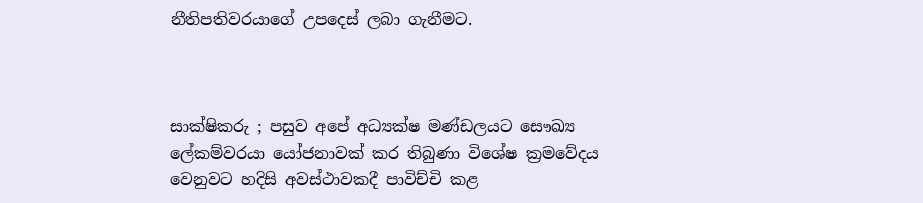නීතිපතිවරයාගේ උපදෙස් ලබා ගැනීමට.



සාක්ෂිකරු ; පසුව අපේ අධ්‍යක්ෂ මණ්ඩලයට සෞඛ්‍ය ලේකම්වරයා යෝජනාවක් කර තිබුණා විශේෂ ක්‍රමවේදය වෙනුවට හදිසි අවස්ථාවකදී පාවිච්චි කළ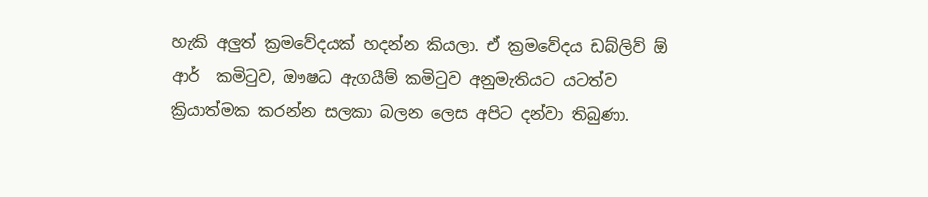හැකි අලුත් ක්‍රමවේදයක් හදන්න කියලා. ඒ ක්‍රමවේදය ඩබ්ලිව් ඕ ආර්  කමිටුව, ඖෂධ ඇගයීම් කමිටුව අනුමැතියට යටත්ව ක්‍රියාත්මක කරන්න සලකා බලන ලෙස අපිට දන්වා තිබුණා.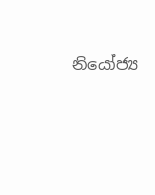නියෝජ්‍ය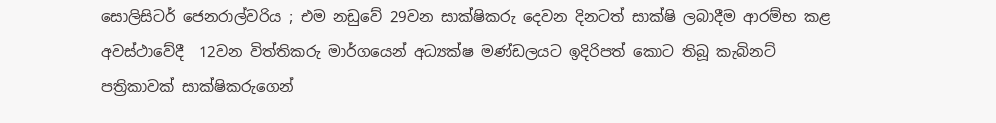සොලිසිටර් ජෙනරාල්වරිය ; එම නඩුවේ 29වන සාක්ෂිකරු දෙවන දිනටත් සාක්ෂි ලබාදීම ආරම්භ කළ අවස්ථාවේදී  12වන විත්තිකරු මාර්ගයෙන් අධ්‍යක්ෂ මණ්ඩලයට ඉදිරිපත් කොට තිබූ කැබිනට් පත්‍රිකාවක් සාක්ෂිකරුගෙන්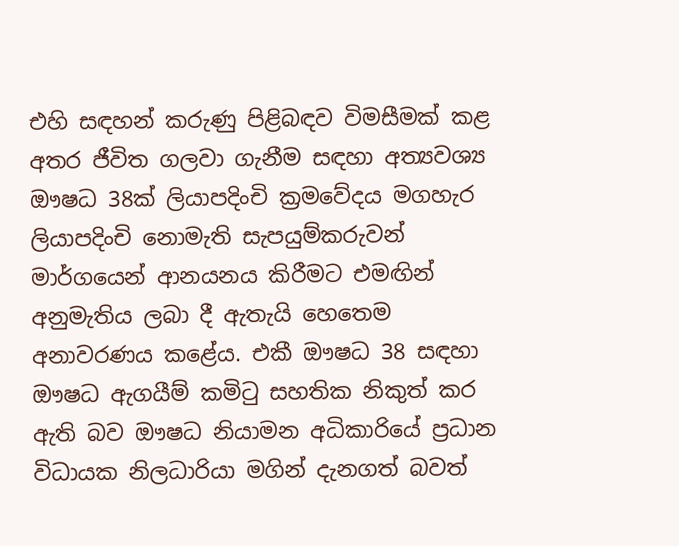එහි සඳහන් කරුණු පිළිබඳව විමසීමක් කළ අතර ජීවිත ගලවා ගැනීම සඳහා අත්‍යවශ්‍ය  ඖෂධ 38ක් ලියාපදිංචි ක්‍රමවේදය මගහැර ලියාපදිංචි නොමැති සැපයුම්කරුවන් මාර්ගයෙන් ආනයනය කිරීමට එමඟින් අනුමැතිය ලබා දී ඇතැයි හෙතෙම අනාවරණය කළේය. එකී ඖෂධ 38 සඳහා ඖෂධ ඇගයීම් කමිටු සහතික නිකුත් කර ඇති බව ඖෂධ නියාමන අධිකාරියේ ප්‍රධාන විධායක නිලධාරියා මගින් දැනගත් බවත්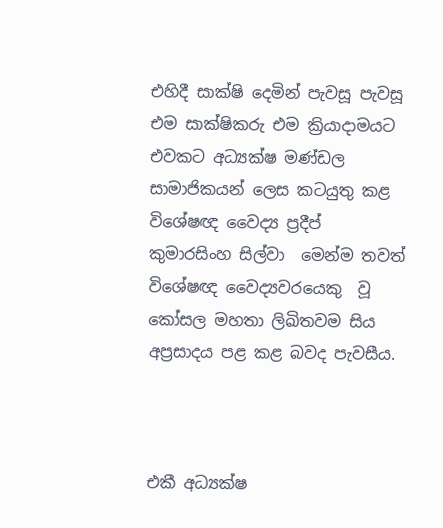එහිදී සාක්ෂි දෙමින් පැවසූ පැවසූ එම සාක්ෂිකරු එම ක්‍රියාදාමයට එවකට අධ්‍යක්ෂ මණ්ඩල සාමාජිකයන් ලෙස කටයුතු කළ විශේෂඥ වෛද්‍ය ප්‍රදීප් කුමාරසිංහ සිල්වා  මෙන්ම තවත් විශේෂඥ වෛද්‍යවරයෙකු  වූ කෝසල මහතා ලිඛිතවම සිය අප්‍රසාදය පළ කළ බවද පැවසීය.



එකී අධ්‍යක්ෂ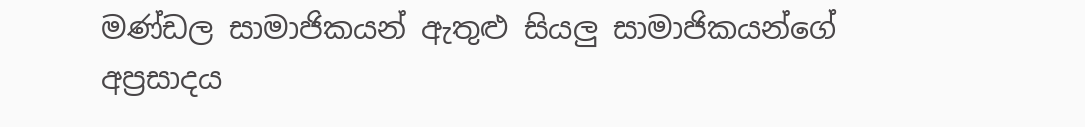මණ්ඩල සාමාජිකයන් ඇතුළු සියලු සාමාජිකයන්ගේ අප්‍රසාදය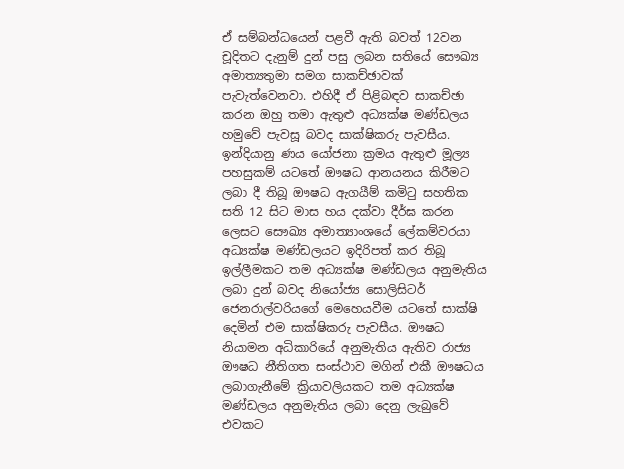ඒ සම්බන්ධයෙන් පළවී ඇති බවත් 12වන චූදිතට දැනුම් දුන් පසු ලබන සතියේ සෞඛ්‍ය අමාත්‍යතුමා සමග සාකච්ඡාවක් පැවැත්වෙනවා. එහිදී ඒ පිළිබඳව සාකච්ඡා කරන ඔහු තමා ඇතුළු අධ්‍යක්ෂ මණ්ඩලය හමුවේ පැවසූ බවද සාක්ෂිකරු පැවසීය. ඉන්දියානු ණය යෝජනා ක්‍රමය ඇතුළු මූල්‍ය පහසුකම් යටතේ ඖෂධ ආනයනය කිරීමට ලබා දී තිබූ ඖෂධ ඇගයීම් කමිටු සහතික සති 12 සිට මාස හය දක්වා දීර්ඝ කරන ලෙසට සෞඛ්‍ය අමාත්‍යාංශයේ ලේකම්වරයා අධ්‍යක්ෂ මණ්ඩලයට ඉදිරිපත් කර තිබූ ඉල්ලීමකට තම අධ්‍යක්ෂ මණ්ඩලය අනුමැතිය ලබා දුන් බවද නියෝජ්‍ය සොලිසිටර් ජෙනරාල්වරියගේ මෙහෙයවීම යටතේ සාක්ෂි දෙමින් එම සාක්ෂිකරු පැවසීය. ඖෂධ නියාමන අධිකාරියේ අනුමැතිය ඇතිව රාජ්‍ය ඖෂධ නීතිගත සංස්ථාව මගින් එකී ඖෂධය ලබාගැනීමේ ක්‍රියාවලියකට තම අධ්‍යක්ෂ මණ්ඩලය අනුමැතිය ලබා දෙනු ලැබුවේ එවකට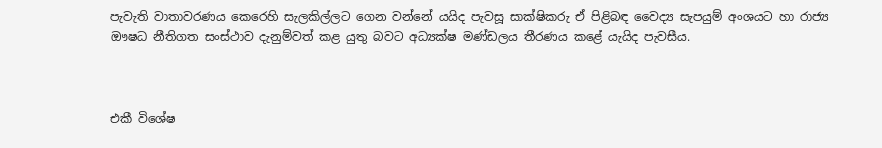පැවැති වාතාවරණය කෙරෙහි සැලකිල්ලට ගෙන වන්නේ යයිද පැවසූ සාක්ෂිකරු ඒ පිළිබඳ වෛද්‍ය සැපයුම් අංශයට හා රාජ්‍ය ඖෂධ නීතිගත සංස්ථාව දැනුම්වත් කළ යුතු බවට අධ්‍යක්ෂ මණ්ඩලය තීරණය කළේ යැයිද පැවසීය.



එකී විශේෂ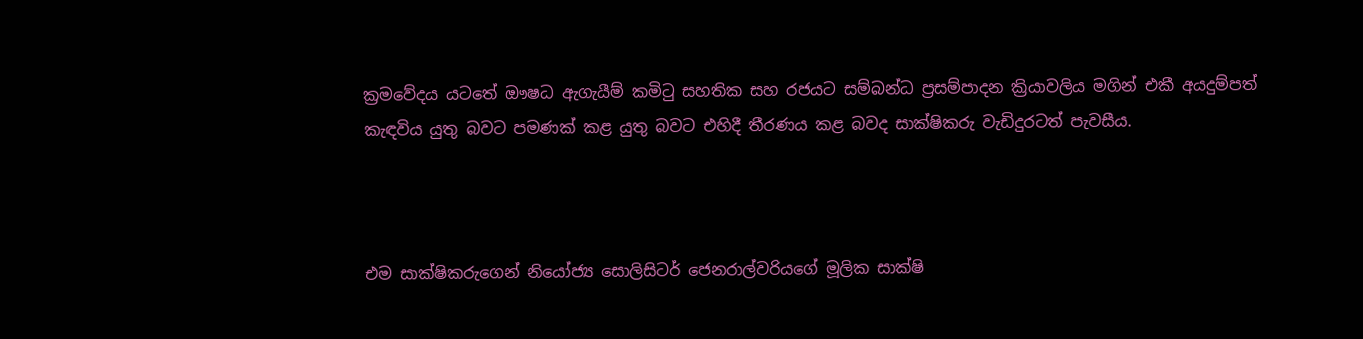ක්‍රමවේදය යටතේ ඖෂධ ඇගැයීම් කමිටු සහතික සහ රජයට සම්බන්ධ ප්‍රසම්පාදන ක්‍රියාවලිය මගින් එකී අයදුම්පත් කැඳවිය යුතු බවට පමණක් කළ යුතු බවට එහිදී තීරණය කළ බවද සාක්ෂිකරු වැඩිදුරටත් පැවසීය.



එම සාක්ෂිකරුගෙන් නියෝජ්‍ය සොලිසිටර් ජෙනරාල්වරියගේ මූලික සාක්ෂි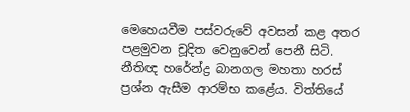මෙහෙයවීම පස්වරුවේ අවසන් කළ අතර පළමුවන චූදිත වෙනුවෙන් පෙනී සිටි. නීතිඥ හරේන්ද්‍ර බානගල මහතා හරස් ප්‍රශ්න ඇසීම ආරම්භ කළේය. විත්තියේ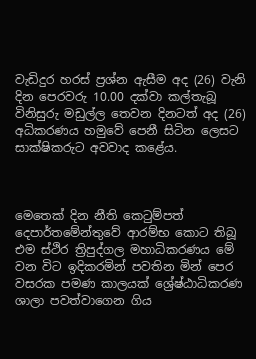වැඩිදුර හරස් ප්‍රශ්න ඇසීම අද (26) වැනි දින පෙරවරු 10.00 දක්වා කල්තැබූ විනිසුරු මඩුල්ල තෙවන දිනටත් අද (26) අධිකරණය හමුවේ පෙනී සිටින ලෙසට සාක්ෂිකරුට අවවාද කළේය.



මෙතෙක් දින නීති කෙටුම්පත් දෙපාර්තමේන්තුවේ ආරම්භ කොට තිබූ එම ස්ථිර ත්‍රිපුද්ගල මහාධිකරණය මේ වන විට ඉදිකරමින් පවතින මින් පෙර වසරක පමණ කාලයක් ශ්‍රේෂ්ඨාධිකරණ ශාලා පවත්වාගෙන ගිය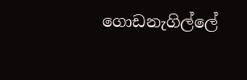ගොඩනැගිල්ලේ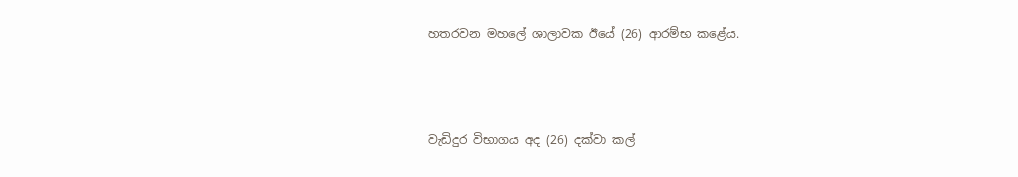හතරවන මහලේ ශාලාවක ඊයේ (26) ආරම්භ කළේය.



වැඩිදුර විභාගය අද (26) දක්වා කල්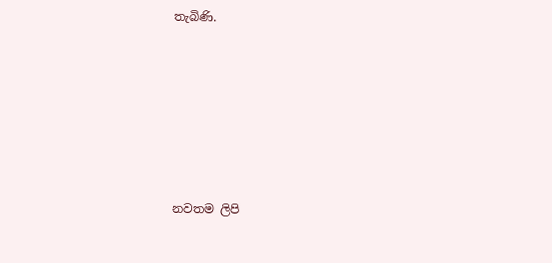තැබිණි.











නවතම ලිපි